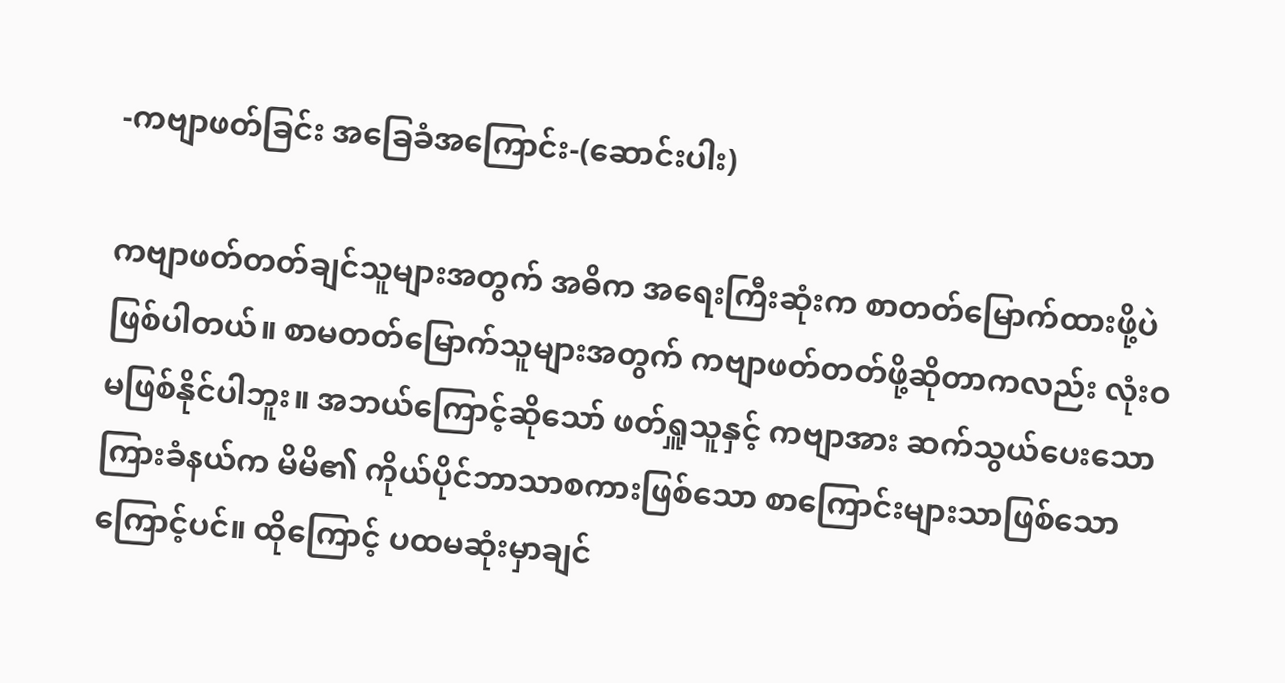-ကဗျာဖတ်ခြင်း အခြေခံအကြောင်း-(ဆောင်းပါး)

ကဗျာဖတ်တတ်ချင်သူများအတွက် အဓိက အရေးကြီးဆုံးက စာတတ်မြောက်ထားဖို့ပဲ ဖြစ်ပါတယ်။ စာမတတ်မြောက်သူများအတွက် ကဗျာဖတ်တတ်ဖို့ဆိုတာကလည်း လုံးဝမဖြစ်နိုင်ပါဘူး။ အဘယ်ကြောင့်ဆိုသော် ဖတ်ရှူသူနှင့် ကဗျာအား ဆက်သွယ်ပေးသော ကြားခံနယ်က မိမိ၏ ကိုယ်ပိုင်ဘာသာစကားဖြစ်သော စာကြောင်းများသာဖြစ်သောကြောင့်ပင်။ ထိုကြောင့် ပထမဆုံးမှာချင်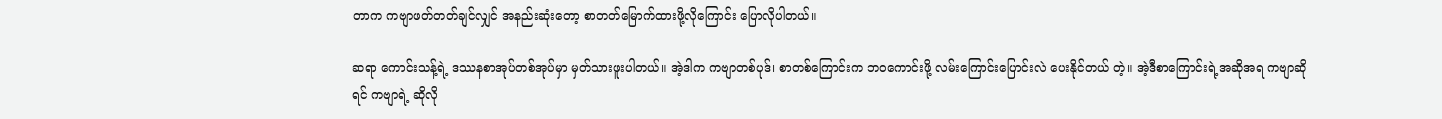တာက ကဗျာဖတ်တတ်ချင်လျှင် အနည်းဆုံးတော့ စာတတ်မြောက်ထားဖို့လိုကြောင်း ပြောလိုပါတယ်။

ဆရာ ကောင်းသန့်ရဲ့ ဒဿနစာအုပ်တစ်အုပ်မှာ မှတ်သားဖူးပါတယ်။ အဲ့ဒါက ကဗျာတစ်ပုဒ်၊ စာတစ်ကြောင်းက ဘဝကောင်းဖို့ လမ်းကြောင်းပြောင်းလဲ ပေးနိုင်တယ် တဲ့။ အဲ့ဒီစာကြောင်းရဲ့အဆိုအရ ကဗျာဆိုရင် ကဗျာရဲ့ ဆိုလို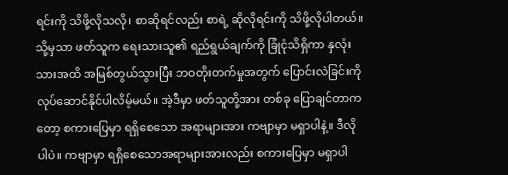ရင်းကို သိဖို့လိုသလို၊ စာဆိုရင်လည်း စာရဲ့ ဆိုလိုရင်းကို သိဖို့လိုပါတယ်။ သို့မှသာ ဖတ်သူက ရေးသားသူ၏ ရည်ရွယ်ချက်ကို ခြုံငုံသိရှိကာ နှလုံးသားအထိ အမြစ်တွယ်သွားပြီး ဘဝတိုးတက်မှုအတွက် ပြောင်းလဲခြင်းကို လုပ်ဆောင်နိုင်ပါလိမ့်မယ်။ အဲ့ဒီမှာ ဖတ်သူတို့အား တစ်ခု ပြောချင်တာကတော့ စကားပြေမှာ ရရှိစေသော အရာများအား ကဗျာမှာ မရှာပါနဲ့။ ဒီလိုပါပဲ။ ကဗျာမှာ ရရှိစေသောအရာများအားလည်း စကားပြေမှာ မရှာပါ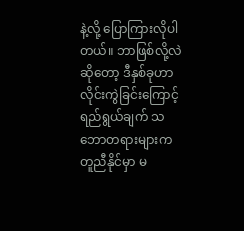နဲ့လို့ ပြောကြားလိုပါတယ်။ ဘာဖြစ်လို့လဲဆိုတော့ ဒီနှစ်ခုဟာ လိုင်းကွဲခြင်းကြောင့် ရည်ရွယ်ချက် သဘောတရားများက တူညီနိုင်မှာ မ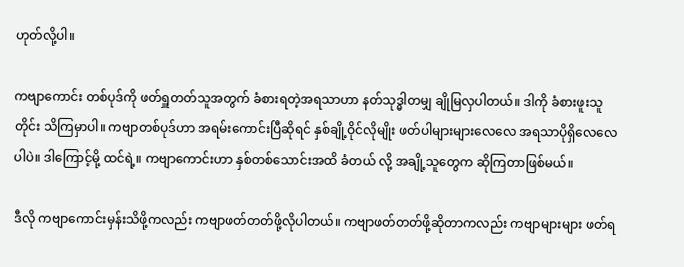ဟုတ်လို့ပါ။

ကဗျာကောင်း တစ်ပုဒ်ကို ဖတ်ရှူတတ်သူအတွက် ခံစားရတဲ့အရသာဟာ နတ်သုဒ္ဓါတမျှ ချိုမြလှပါတယ်။ ဒါကို ခံစားဖူးသူတိုင်း သိကြမှာပါ။ ကဗျာတစ်ပုဒ်ဟာ အရမ်းကောင်းပြီဆိုရင် နှစ်ချို့ဝိုင်လိုမျိုး ဖတ်ပါများများလေလေ အရသာပိုရှိလေလေပါပဲ။ ဒါကြောင့်မို့ ထင်ရဲ့။ ကဗျာကောင်းဟာ နှစ်တစ်သောင်းအထိ ခံတယ် လို့ အချို့သူတွေက ဆိုကြတာဖြစ်မယ်။

ဒီလို ကဗျာကောင်းမှန်းသိဖို့ကလည်း ကဗျာဖတ်တတ်ဖို့လိုပါတယ်။ ကဗျာဖတ်တတ်ဖို့ဆိုတာကလည်း ကဗျာများများ ဖတ်ရ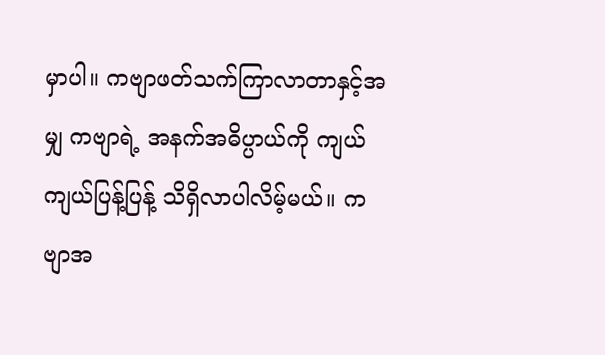မှာပါ။ ကဗျာဖတ်သက်ကြာလာတာနှင့်အမျှ ကဗျာရဲ့ အနက်အဓိပ္ပာယ်ကို ကျယ်ကျယ်ပြန့်ပြန့် သိရှိလာပါလိမ့်မယ်။ ကဗျာအ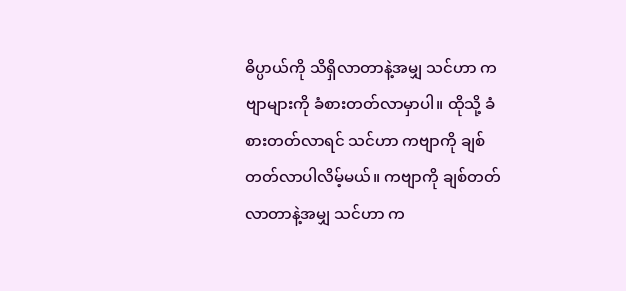ဓိပ္ပာယ်ကို သိရှိလာတာနဲ့အမျှ သင်ဟာ ကဗျာများကို ခံစားတတ်လာမှာပါ။ ထိုသို့ ခံစားတတ်လာရင် သင်ဟာ ကဗျာကို ချစ်တတ်လာပါလိမ့်မယ်။ ကဗျာကို ချစ်တတ်လာတာနဲ့အမျှ သင်ဟာ က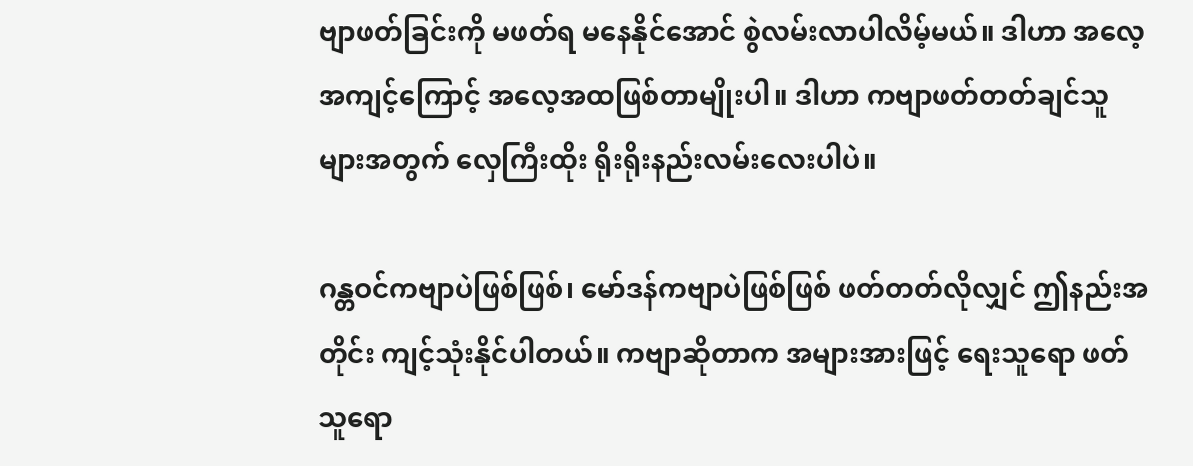ဗျာဖတ်ခြင်းကို မဖတ်ရ မနေနိုင်အောင် စွဲလမ်းလာပါလိမ့်မယ်။ ဒါဟာ အလေ့အကျင့်ကြောင့် အလေ့အထဖြစ်တာမျိုးပါ။ ဒါဟာ ကဗျာဖတ်တတ်ချင်သူများအတွက် လှေကြီးထိုး ရိုးရိုးနည်းလမ်းလေးပါပဲ။

ဂန္တဝင်ကဗျာပဲဖြစ်ဖြစ်၊ မော်ဒန်ကဗျာပဲဖြစ်ဖြစ် ဖတ်တတ်လိုလျှင် ဤနည်းအတိုင်း ကျင့်သုံးနိုင်ပါတယ်။ ကဗျာဆိုတာက အများအားဖြင့် ရေးသူရော ဖတ်သူရော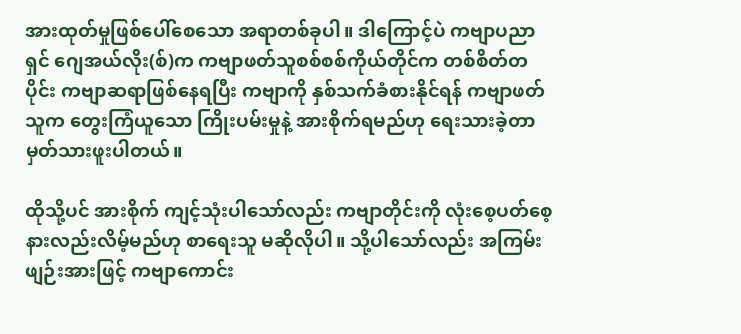အားထုတ်မှုဖြစ်ပေါ်စေသော အရာတစ်ခုပါ။ ဒါကြောင့်ပဲ ကဗျာပညာရှင် ဂျေအယ်လိုး(စ်)က ကဗျာဖတ်သူစစ်စစ်ကိုယ်တိုင်က တစ်စိတ်တပိုင်း ကဗျာဆရာဖြစ်နေရပြီး ကဗျာကို နှစ်သက်ခံစားနိုင်ရန် ကဗျာဖတ်သူက တွေးကြံယူသော ကြိုးပမ်းမှုနဲ့ အားစိုက်ရမည်ဟု ရေးသားခဲ့တာ မှတ်သားဖူးပါတယ်။

ထိုသို့ပင် အားစိုက် ကျင့်သုံးပါသော်လည်း ကဗျာတိုင်းကို လုံးစေ့ပတ်စေ့ နားလည်းလိမ့်မည်ဟု စာရေးသူ မဆိုလိုပါ။ သို့ပါသော်လည်း အကြမ်းဖျဉ်းအားဖြင့် ကဗျာကောင်း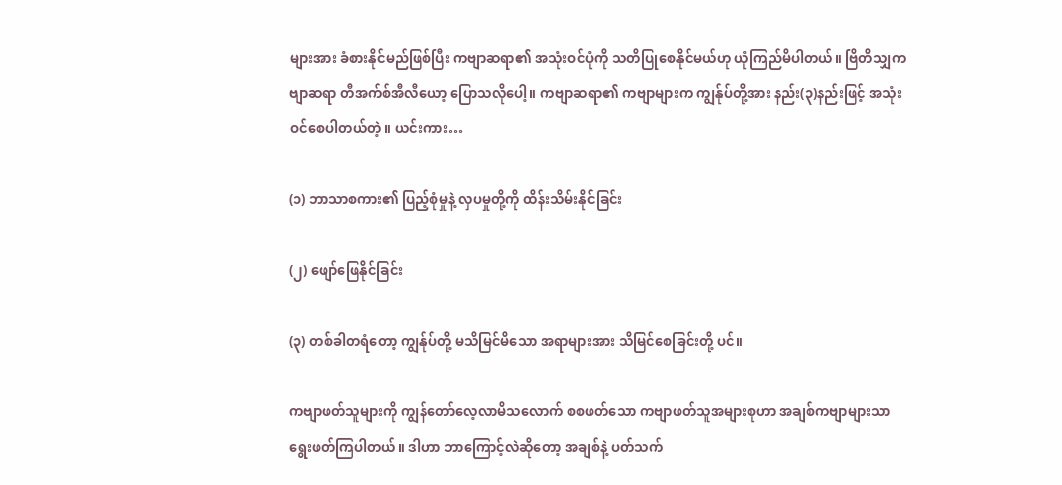များအား ခံစားနိုင်မည်ဖြစ်ပြီး ကဗျာဆရာ၏ အသုံးဝင်ပုံကို သတိပြုစေနိုင်မယ်ဟု ယုံကြည်မိပါတယ်။ ဗြိတိသျှကဗျာဆရာ တီအက်စ်အီလီယော့ ပြောသလိုပေါ့။ ကဗျာဆရာ၏ ကဗျာများက ကျွန်ုပ်တို့အား နည်း(၃)နည်းဖြင့် အသုံးဝင်စေပါတယ်တဲ့။ ယင်းကား…

(၁) ဘာသာစကား၏ ပြည့်စုံမှုနဲ့ လှပမှုတို့ကို ထိန်းသိမ်းနိုင်ခြင်း

(၂) ဖျော်ဖြေနိုင်ခြင်း

(၃) တစ်ခါတရံတော့ ကျွန်ုပ်တို့ မသိမြင်မိသော အရာများအား သိမြင်စေခြင်းတို့ ပင်။

ကဗျာဖတ်သူများကို ကျွန်တော်လေ့လာမိသလောက် စစဖတ်သော ကဗျာဖတ်သူအများစုဟာ အချစ်ကဗျာများသာ ရွေးဖတ်ကြပါတယ်။ ဒါဟာ ဘာကြောင့်လဲဆိုတော့ အချစ်နဲ့ ပတ်သက်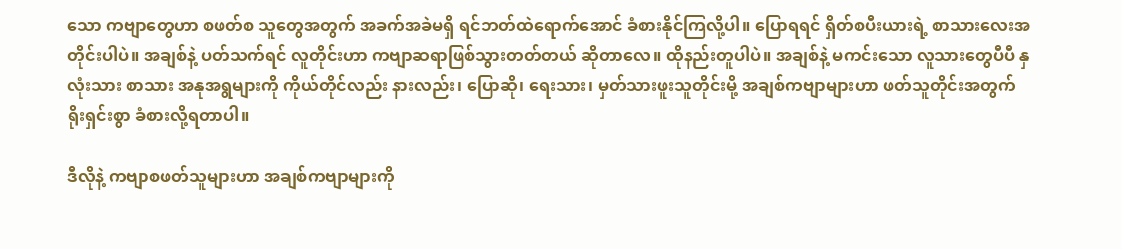သော ကဗျာတွေဟာ စဖတ်စ သူတွေအတွက် အခက်အခဲမရှိ ရင်ဘတ်ထဲရောက်အောင် ခံစားနိုင်ကြလို့ပါ။ ပြောရရင် ရှိတ်စပီးယားရဲ့ စာသားလေးအတိုင်းပါပဲ။ အချစ်နဲ့ ပတ်သက်ရင် လူတိုင်းဟာ ကဗျာဆရာဖြစ်သွားတတ်တယ် ဆိုတာလေ။ ထိုနည်းတူပါပဲ။ အချစ်နဲ့ မကင်းသော လူသားတွေပီပီ နှလုံးသား စာသား အနုအရွများကို ကိုယ်တိုင်လည်း နားလည်း၊ ပြောဆို၊ ရေးသား၊ မှတ်သားဖူးသူတိုင်းမို့ အချစ်ကဗျာများဟာ ဖတ်သူတိုင်းအတွက် ရိုးရှင်းစွာ ခံစားလို့ရတာပါ။

ဒီလိုနဲ့ ကဗျာစဖတ်သူများဟာ အချစ်ကဗျာများကို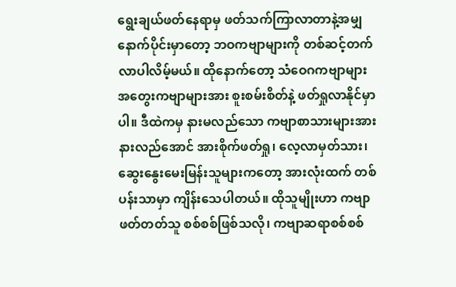ရွေးချယ်ဖတ်နေရာမှ ဖတ်သက်ကြာလာတာနဲ့အမျှ နောက်ပိုင်းမှာတော့ ဘဝကဗျာများကို တစ်ဆင့်တက်လာပါလိမ့်မယ်။ ထိုနောက်တော့ သံဝေဂကဗျာများ အတွေးကဗျာများအား စူးစမ်းစိတ်နဲ့ ဖတ်ရှုလာနိုင်မှာပါ။ ဒီထဲကမှ နားမလည်သော ကဗျာစာသားများအား နားလည်အောင် အားစိုက်ဖတ်ရှု၊ လေ့လာမှတ်သား၊ ဆွေးနွေးမေးမြန်းသူများကတော့ အားလုံးထက် တစ်ပန်းသာမှာ ကျိန်းသေပါတယ်။ ထိုသူမျိုးဟာ ကဗျာဖတ်တတ်သူ စစ်စစ်ဖြစ်သလို၊ ကဗျာဆရာစစ်စစ်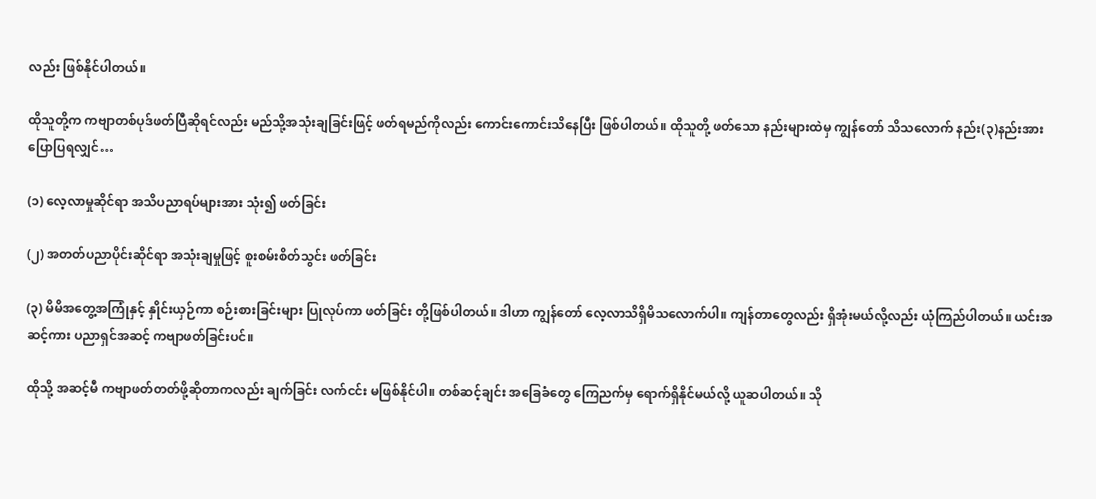လည်း ဖြစ်နိုင်ပါတယ်။

ထိုသူတို့က ကဗျာတစ်ပုဒ်ဖတ်ပြီဆိုရင်လည်း မည်သို့အသုံးချခြင်းဖြင့် ဖတ်ရမည်ကိုလည်း ကောင်းကောင်းသိနေပြီး ဖြစ်ပါတယ်။ ထိုသူတို့ ဖတ်သော နည်းများထဲမှ ကျွန်တော် သိသလောက် နည်း(၃)နည်းအား ပြောပြရလျှင်…

(၁) လေ့လာမှုဆိုင်ရာ အသိပညာရပ်များအား သုံး၍ ဖတ်ခြင်း

(၂) အတတ်ပညာပိုင်းဆိုင်ရာ အသုံးချမှုဖြင့် စူးစမ်းစိတ်သွင်း ဖတ်ခြင်း

(၃) မိမိအတွေ့အကြုံနှင့် နှိုင်းယှဉ်ကာ စဉ်းစားခြင်းများ ပြုလုပ်ကာ ဖတ်ခြင်း တို့ဖြစ်ပါတယ်။ ဒါဟာ ကျွန်တော် လေ့လာသိရှိမိသလောက်ပါ။ ကျန်တာတွေလည်း ရှိအုံးမယ်လို့လည်း ယုံကြည်ပါတယ်။ ယင်းအဆင့်ကား ပညာရှင်အဆင့် ကဗျာဖတ်ခြင်းပင်။

ထိုသို့ အဆင့်မီ ကဗျာဖတ်တတ်ဖို့ဆိုတာကလည်း ချက်ခြင်း လက်ငင်း မဖြစ်နိုင်ပါ။ တစ်ဆင့်ချင်း အခြေခံတွေ ကြေညက်မှ ရောက်ရှိနိုင်မယ်လို့ ယူဆပါတယ်။ သို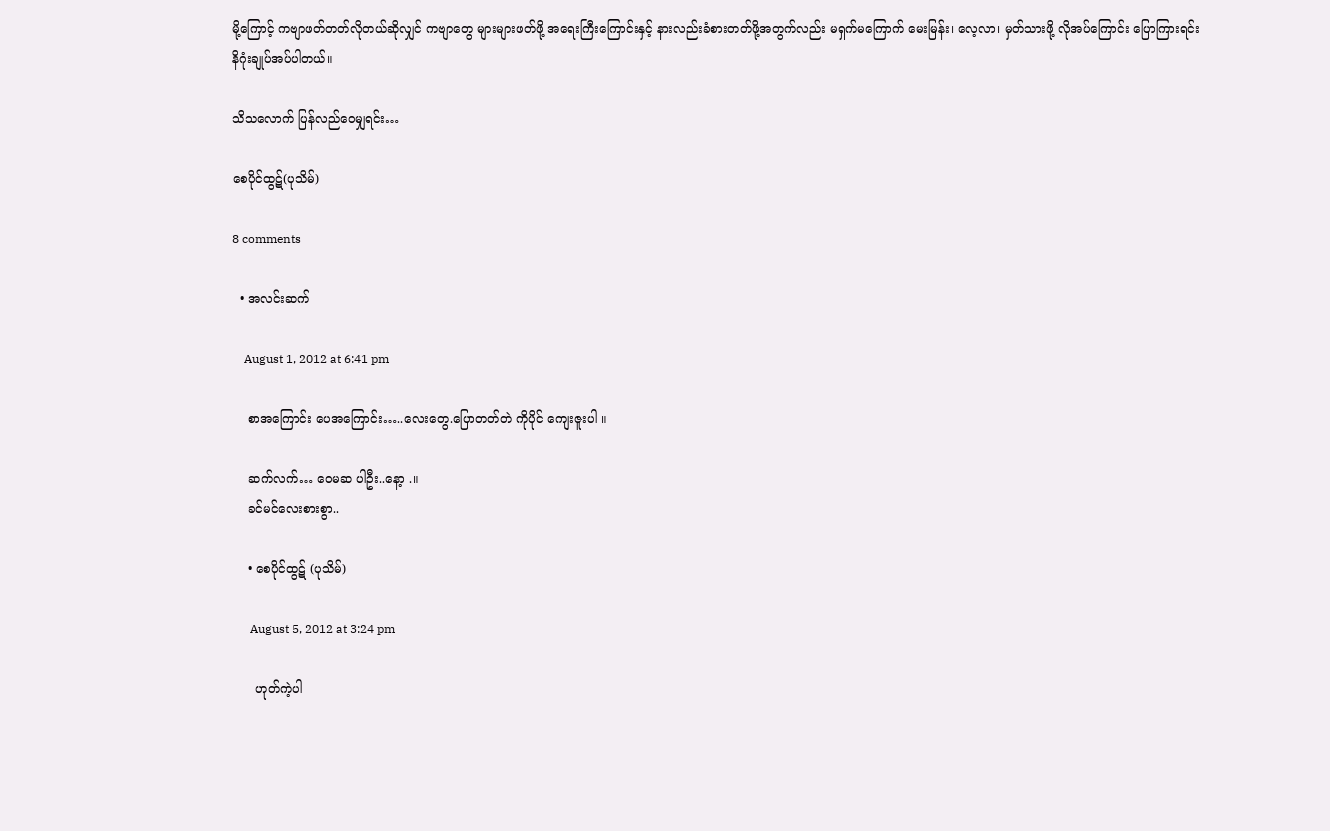မို့ကြောင့် ကဗျာဖတ်တတ်လိုတယ်ဆိုလျှင် ကဗျာတွေ များများဖတ်ဖို့ အရေးကြီးကြောင်းနှင့် နားလည်းခံစားတတ်ဖို့အတွက်လည်း မရှက်မကြောက် မေးမြန်း၊ လေ့လာ၊ မှတ်သားဖို့ လိုအပ်ကြောင်း ပြောကြားရင်း နိဂုံးချုပ်အပ်ပါတယ်။

သိသလောက် ပြန်လည်ဝေမျှရင်း…

စေပိုင်ထွဋ်(ပုသိမ်)

8 comments

  • အလင်းဆက်

    August 1, 2012 at 6:41 pm

    စာအကြောင်း ပေအကြောင်း…..လေးတွေ.ပြောတတ်တဲ ကိုပိုင် ကျေးဇူးပါ ။

    ဆက်လက်… ဝေမဆ ပါဦး..နော့ .။
    ခင်မင်လေးစားစွာ..

    • စေပိုင်ထွဋ် (ပုသိမ်)

      August 5, 2012 at 3:24 pm

      ဟုတ်ကဲ့ပါ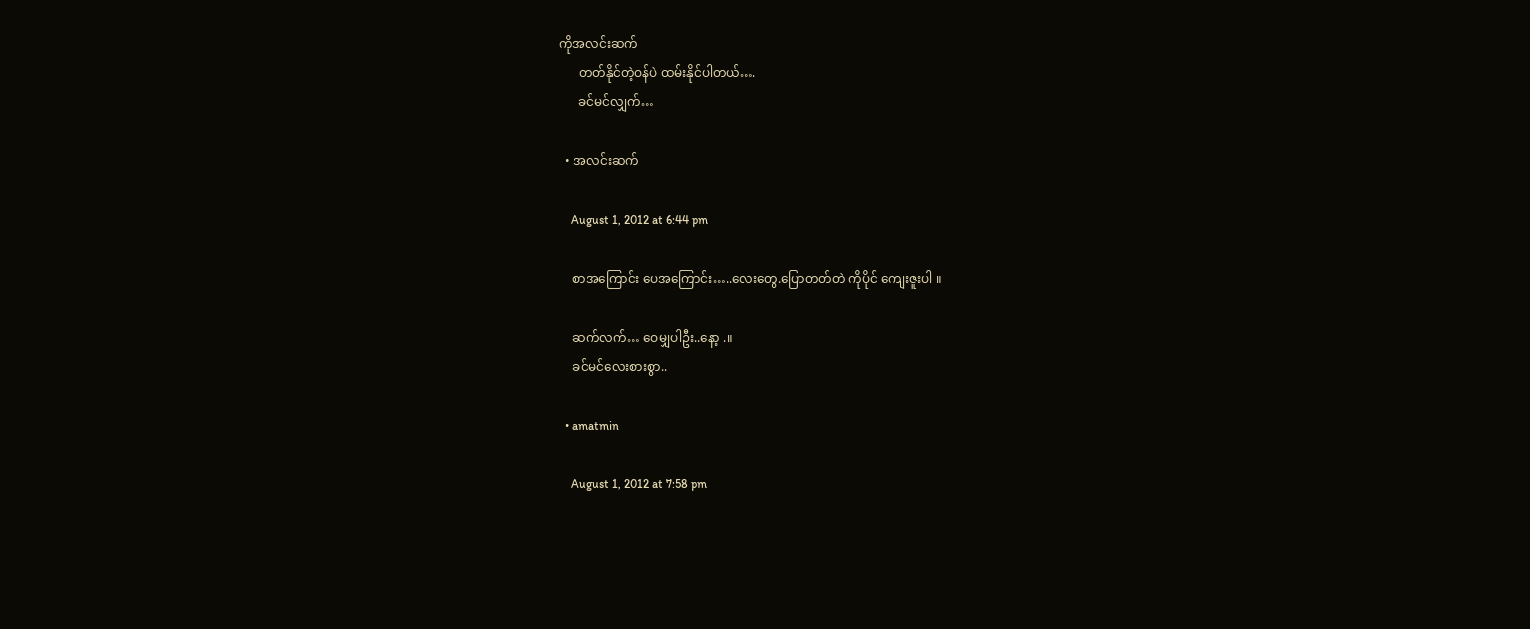ကိုအလင်းဆက်
      တတ်နိုင်တဲ့ဝန်ပဲ ထမ်းနိုင်ပါတယ်….
      ခင်မင်လျှက်…

  • အလင်းဆက်

    August 1, 2012 at 6:44 pm

    စာအကြောင်း ပေအကြောင်း…..လေးတွေ.ပြောတတ်တဲ ကိုပိုင် ကျေးဇူးပါ ။

    ဆက်လက်… ဝေမျှပါဦး..နော့ .။
    ခင်မင်လေးစားစွာ..

  • amatmin

    August 1, 2012 at 7:58 pm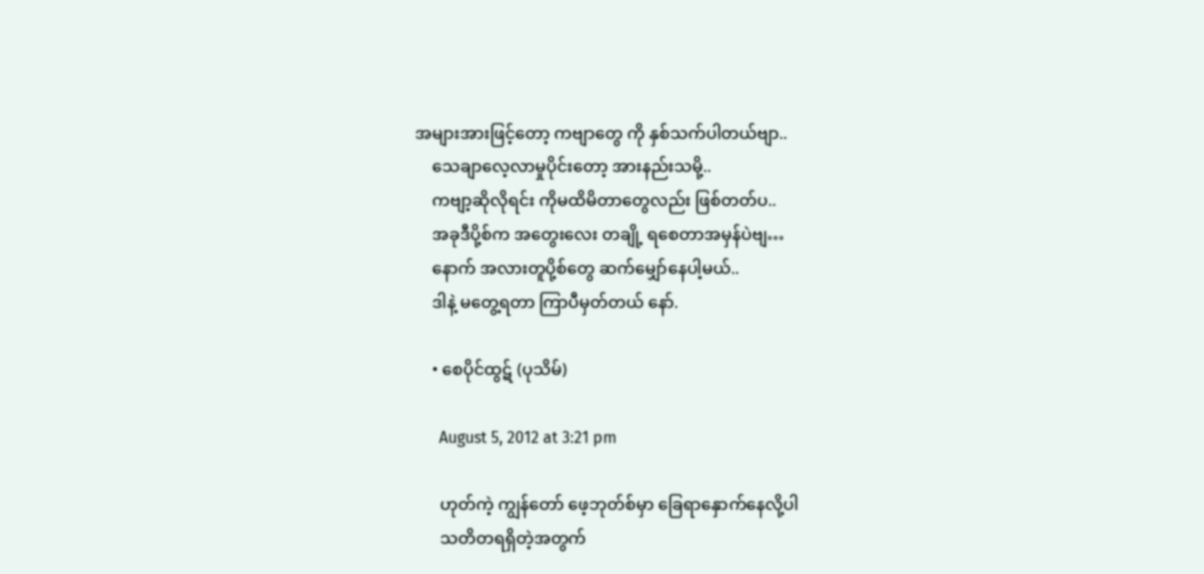အများအားဖြင့်တော့ ကဗျာတွေ ကို နှစ်သက်ပါတယ်ဗျာ..
    သေချာလေ့လာမှုပိုင်းတော့ အားနည်းသမို့..
    ကဗျာ့ဆိုလိုရင်း ကိုမထိမိတာတွေလည်း ဖြစ်တတ်ပ..
    အခုဒီပို့စ်က အတွေးလေး တချို့ ရစေတာအမှန်ပဲဗျ…
    နောက် အလားတူပို့စ်တွေ ဆက်မျှော်နေပါ့မယ်..
    ဒါနဲ့ မတွေ့ရတာ ကြာပီမှတ်တယ် နော်.

    • စေပိုင်ထွဋ် (ပုသိမ်)

      August 5, 2012 at 3:21 pm

      ဟုတ်ကဲ့ ကျွန်တော် ဖေ့ဘုတ်စ်မှာ ခြေရာနှောက်နေလို့ပါ
      သတိတရရှိတဲ့အတွက်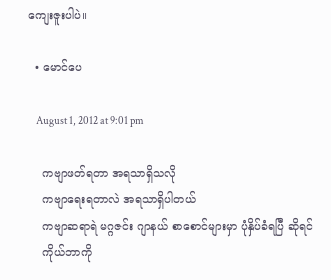ကျေးဇူးပါပဲ။

  • မောင်ပေ

    August 1, 2012 at 9:01 pm

    ကဗျာဖတ်ရတာ အရသာရှိသလို
    ကဗျာရေးရတာလဲ အရသာရှိပါတယ်
    ကဗျာဆရာရဲ မဂ္ဂဇင်း ဂျာနယ် စာစောင်များမှာ ပုံနှိပ်ခံရပြီ ဆိုရင်
    ကိုယ်ဘာကို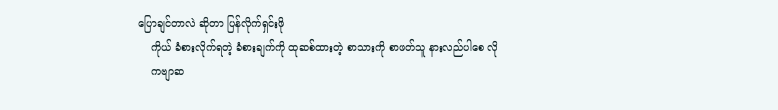ပြောချင်တာလဲ ဆိုတာ ပြန်လိုက်ရှင်းဖို
    ကိုယ် ခံစားလိုက်ရတဲ့ ခံစားချက်ကို ထုဆစ်ထားတဲ့ စာသားကို စာဖတ်သူ နားလည်ပါစေ လို
    ကဗျာဆ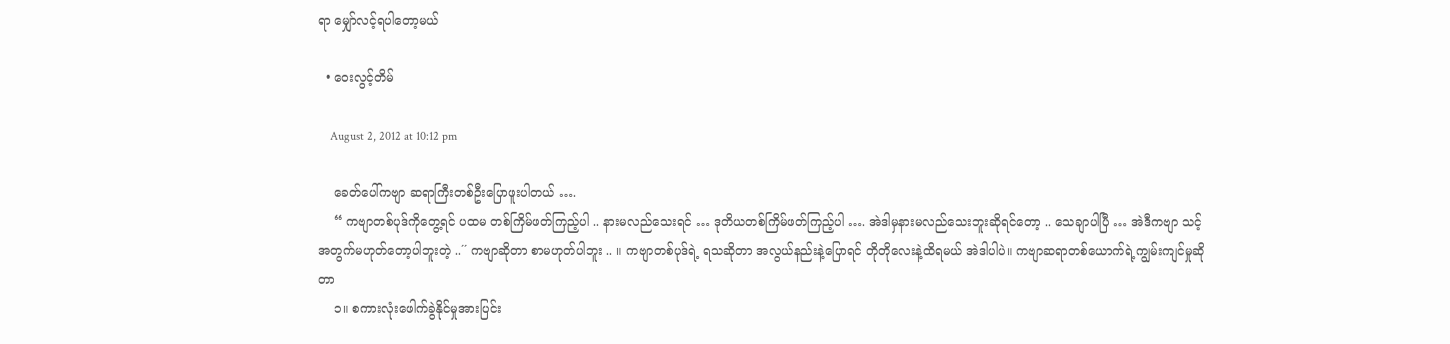ရာ မျှော်လင့်ရပါတော့မယ်

  • ဝေးလွင့်တိမ်

    August 2, 2012 at 10:12 pm

    ခေတ်ပေါ်ကဗျာ ဆရာကြီးတစ်ဦးပြောဖူးပါတယ် ….
    “ ကဗျာတစ်ပုဒ်ကိုတွေ့ရင် ပထမ တစ်ကြိမ်ဖတ်ကြည့်ပါ .. နားမလည်သေးရင် … ဒုတိယတစ်ကြိမ်ဖတ်ကြည့်ပါ …. အဲဒါမှနားမလည်သေးဘူးဆိုရင်တော့ .. သေချာပါပြီ … အဲဒီကဗျာ သင့်အတွက်မဟုတ်တော့ပါဘူးတဲ့ ..´´ ကဗျာဆိုတာ စာမဟုတ်ပါဘူး .. ။ ကဗျာတစ်ပုဒ်ရဲ့ ရသဆိုတာ အလွယ်နည်းနဲ့ပြောရင် တိုတိုလေးနဲ့ထိရမယ် အဲဒါပါပဲ။ ကဗျာဆရာတစ်ယောက်ရဲ့ကျွမ်းကျင်မှုဆိုတာ
    ၁။ စကားလုံးဖေါက်ခွဲနိုင်မှုအားပြင်း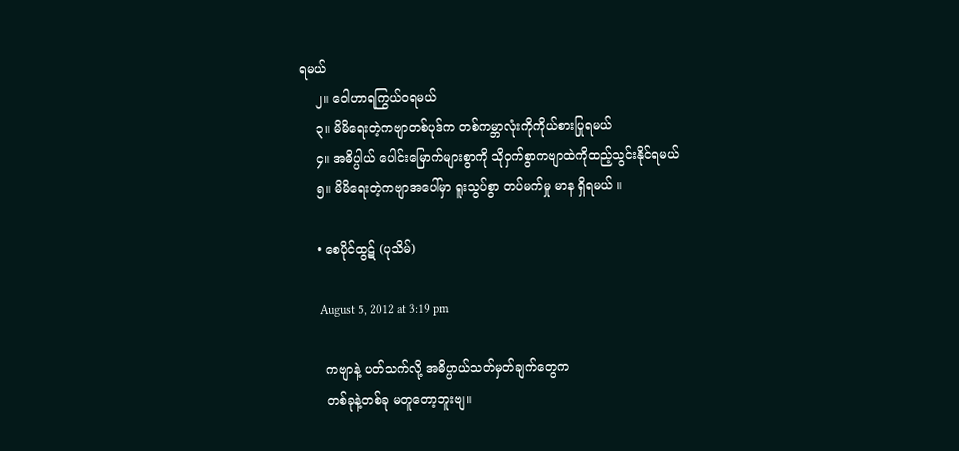ရမယ်
    ၂။ ဝေါဟာရကြွယ်ဝရမယ်
    ၃။ မိမိရေးတဲ့ကဗျာတစ်ပုဒ်က တစ်ကမ္ဘာလုံးကိုကိုယ်စားပြုရမယ်
    ၄။ အဓိပ္ပါယ် ပေါင်းမြောက်များစွာကို သိုဝှက်စွာကဗျာထဲကိုထည့်သွင်းနိုင်ရမယ်
    ၅။ မိမိရေးတဲ့ကဗျာအပေါ်မှာ ရူးသွပ်စွာ တပ်မက်မှု မာန ရှိရမယ် ။

    • စေပိုင်ထွဋ် (ပုသိမ်)

      August 5, 2012 at 3:19 pm

      ကဗျာနဲ့ ပတ်သက်လို့ အဓိပ္ပာယ်သတ်မှတ်ချက်တွေက
      တစ်ခုနဲ့တစ်ခု မတူတော့ဘူးဗျ။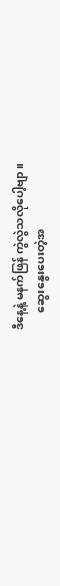ဒီနေ့နဲ့ မနက်ဖြန် ကွဲလွဲသလိုပေါ့ဗျာ။
      ဆွေးနွေးပေးတဲ့အ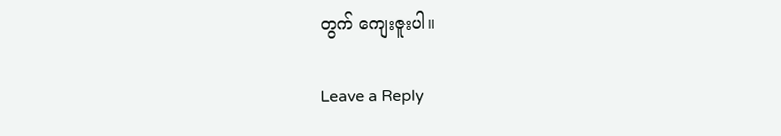တွက် ကျေးဇူးပါ။

Leave a Reply